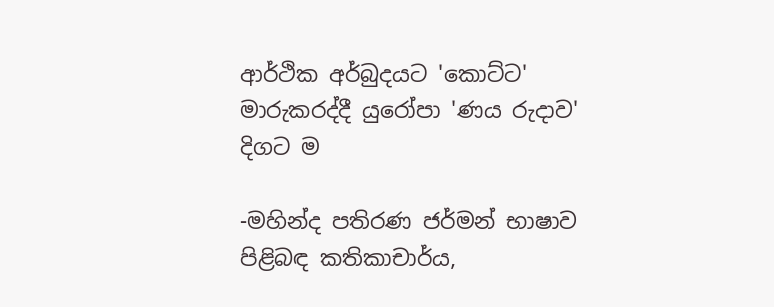ආර්ථික අර්බුදයට 'කොට්‌ට' මාරුකරද්දී යුරෝපා 'ණය රුදාව' දිගට ම

-මහින්ද පතිරණ ජර්මන් භාෂාව පිළිබඳ කතිකාචාර්ය,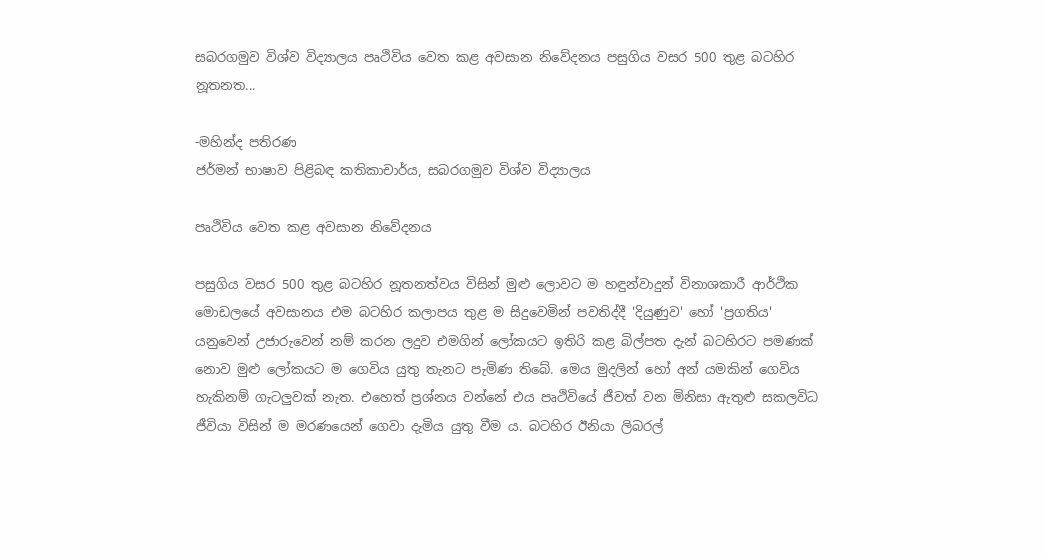සබරගමුව විශ්ව විද්‍යාලය පෘථිවිය වෙත කළ අවසාන නිවේදනය පසුගිය වසර 500 තුළ බටහිර නූතනත...

-මහින්ද පතිරණ
ජර්මන් භාෂාව පිළිබඳ කතිකාචාර්ය, සබරගමුව විශ්ව විද්‍යාලය

පෘථිවිය වෙත කළ අවසාන නිවේදනය

පසුගිය වසර 500 තුළ බටහිර නූතනත්වය විසින් මුළු ලොවට ම හඳුන්වාදුන් විනාශකාරී ආර්ථික මොඩලයේ අවසානය එම බටහිර කලාපය තුළ ම සිදුවෙමින් පවතිද්දී 'දියුණුව' හෝ 'ප්‍රගතිය' යනුවෙන් උජාරුවෙන් නම් කරන ලදුව එමගින් ලෝකයට ඉතිරි කළ බිල්පත දැන් බටහිරට පමණක්‌ නොව මුළු ලෝකයට ම ගෙවිය යුතු තැනට පැමිණ තිබේ. මෙය මුදලින් හෝ අන් යමකින් ගෙවිය හැකිනම් ගැටලුවක්‌ නැත. එහෙත් ප්‍රශ්නය වන්නේ එය පෘථිවියේ ජීවත් වන මිනිසා ඇතුළු සකලවිධ ජීවියා විසින් ම මරණයෙන් ගෙවා දැමිය යුතු වීම ය. බටහිර ඊනියා ලිබරල්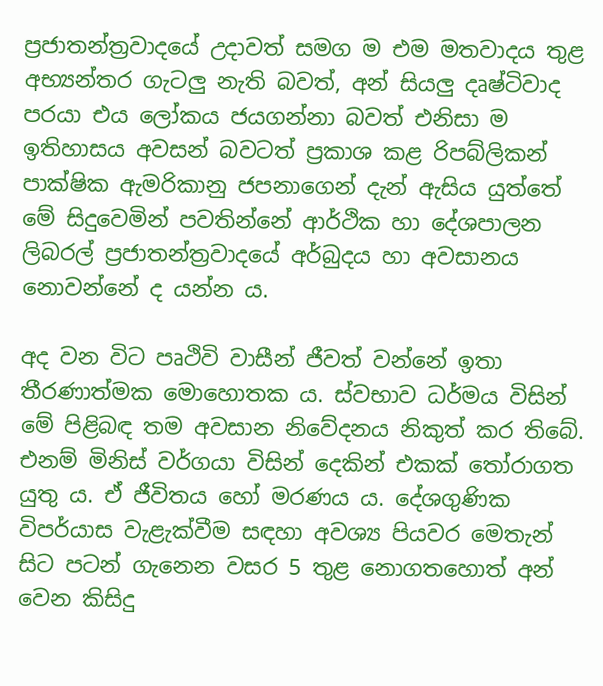ප්‍රජාතන්ත්‍රවාදයේ උදාවත් සමග ම එම මතවාදය තුළ අභ්‍යන්තර ගැටලු නැති බවත්, අන් සියලු දෘෂ්ටිවාද පරයා එය ලෝකය ජයගන්නා බවත් එනිසා ම ඉතිහාසය අවසන් බවටත් ප්‍රකාශ කළ රිපබ්ලිකන් පාක්‌ෂික ඇමරිකානු ජපනාගෙන් දැන් ඇසිය යුත්තේ මේ සිදුවෙමින් පවතින්නේ ආර්ථික හා දේශපාලන ලිබරල් ප්‍රජාතන්ත්‍රවාදයේ අර්බුදය හා අවසානය නොවන්නේ ද යන්න ය.

අද වන විට පෘථිවි වාසීන් ජීවත් වන්නේ ඉතා තීරණාත්මක මොහොතක ය. ස්‌වභාව ධර්මය විසින් මේ පිළිබඳ තම අවසාන නිවේදනය නිකුත් කර තිබේ. එනම් මිනිස්‌ වර්ගයා විසින් දෙකින් එකක්‌ තෝරාගත යුතු ය. ඒ ජීවිතය හෝ මරණය ය. දේශගුණික විපර්යාස වැළැක්‌වීම සඳහා අවශ්‍ය පියවර මෙතැන් සිට පටන් ගැනෙන වසර 5 තුළ නොගතහොත් අන් වෙන කිසිදු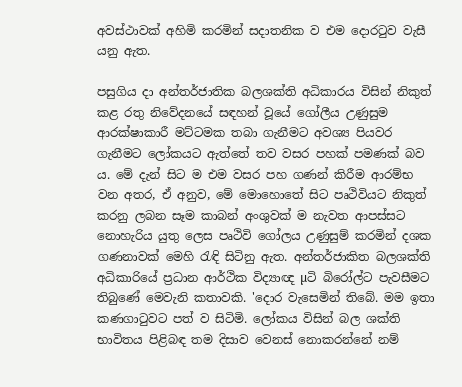අවස්‌ථාවක්‌ අහිමි කරමින් සදාතනික ව එම දොරටුව වැසී යනු ඇත.

පසුගිය දා අන්තර්ජාතික බලශක්‌ති අධිකාරය විසින් නිකුත් කළ රතු නිවේදනයේ සඳහන් වූයේ ගෝලීය උණුසුම ආරක්‌ෂාකාරී මට්‌ටමක තබා ගැනීමට අවශ්‍ය පියවර ගැනීමට ලෝකයට ඇත්තේ තව වසර පහක්‌ පමණක්‌ බව ය. මේ දැන් සිට ම එම වසර පහ ගණන් කිරීම ආරම්භ වන අතර, ඒ අනුව, මේ මොහොතේ සිට පෘථිවියට නිකුත් කරනු ලබන සෑම කාබන් අංශුවක්‌ ම නැවත ආපස්‌සට නොහැරිය යුතු ලෙස පෘථිවි ගෝලය උණුසුම් කරමින් දශක ගණනාවක්‌ මෙහි රැඳි සිටිනු ඇත. අන්තර්ජාකිත බලශක්‌ති අධිකාරියේ ප්‍රධාන ආර්ථික විද්‍යාඥ µටි බිරෝල්ට පැවසීමට තිබුණේ මෙවැනි කතාවකි. 'දොර වැසෙමින් තිබේ. මම ඉතා කණගාටුවට පත් ව සිටිමි. ලෝකය විසින් බල ශක්‌ති භාවිතය පිළිබඳ තම දිසාව වෙනස්‌ නොකරන්නේ නම්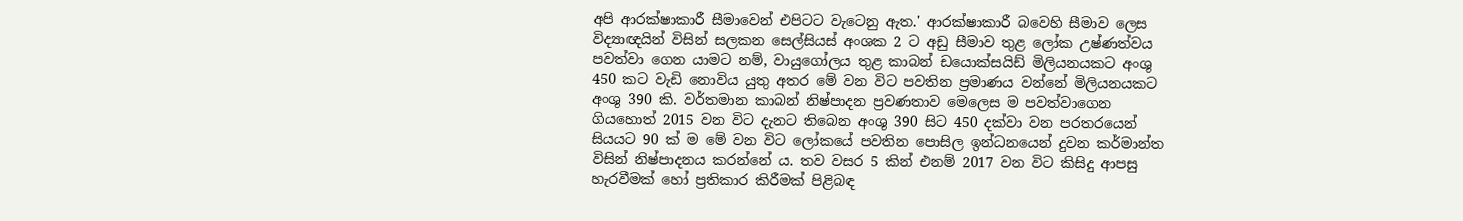අපි ආරක්‌ෂාකාරී සීමාවෙන් එපිටට වැටෙනු ඇත.' ආරක්‌ෂාකාරී බවෙහි සීමාව ලෙස විද්‍යාඥයින් විසින් සලකන සෙල්සියස්‌ අංශක 2 ට අඩු සීමාව තුළ ලෝක උෂ්ණත්වය පවත්වා ගෙන යාමට නම්, වායුගෝලය තුළ කාබන් ඩයොක්‌සයිඩ් මිලියනයකට අංශු 450 කට වැඩි නොවිය යුතු අතර මේ වන විට පවතින ප්‍රමාණය වන්නේ මිලියනයකට අංශු 390 කි. වර්තමාන කාබන් නිෂ්පාදන ප්‍රවණතාව මෙලෙස ම පවත්වාගෙන ගියහොත් 2015 වන විට දැනට තිබෙන අංශු 390 සිට 450 දක්‌වා වන පරතරයෙන් සියයට 90 ක්‌ ම මේ වන විට ලෝකයේ පවතින පොසිල ඉන්ධනයෙන් දුවන කර්මාන්ත විසින් නිෂ්පාදනය කරන්නේ ය. තව වසර 5 කින් එනම් 2017 වන විට කිසිදු ආපසු හැරවීමක්‌ හෝ ප්‍රතිකාර කිරීමක්‌ පිළිබඳ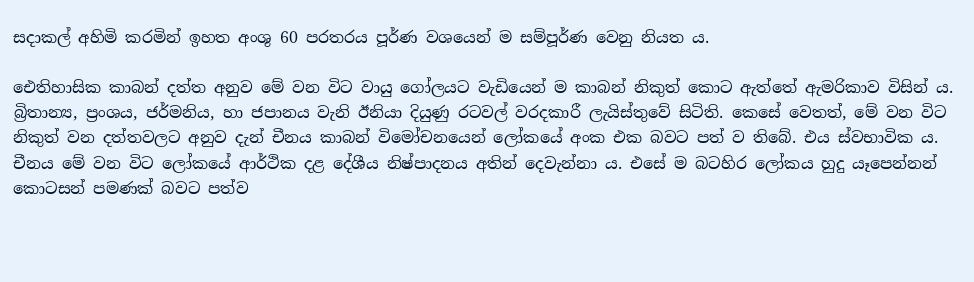සදාකල් අහිමි කරමින් ඉහත අංශු 60 පරතරය පූර්ණ වශයෙන් ම සම්පූර්ණ වෙනු නියත ය.

ඓතිහාසික කාබන් දත්ත අනුව මේ වන විට වායු ගෝලයට වැඩියෙන් ම කාබන් නිකුත් කොට ඇත්තේ ඇමරිකාව විසින් ය. බ්‍රිතාන්‍ය, ප්‍රංශය, ජර්මනිය, හා ජපානය වැනි ඊනියා දියුණු රටවල් වරදකාරී ලැයිස්‌තුවේ සිටිති. කෙසේ වෙතත්, මේ වන විට නිකුත් වන දත්තවලට අනුව දැන් චීනය කාබන් විමෝචනයෙන් ලෝකයේ අංක එක බවට පත් ව තිබේ. එය ස්‌වභාවික ය. චීනය මේ වන විට ලෝකයේ ආර්ථික දළ දේශීය නිෂ්පාදනය අතින් දෙවැන්නා ය. එසේ ම බටහිර ලෝකය හුදු යෑපෙන්නන් කොටසන් පමණක්‌ බවට පත්ව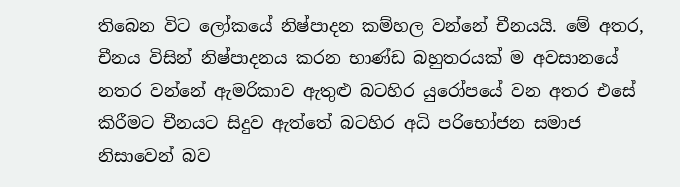තිබෙන විට ලෝකයේ නිෂ්පාදන කම්හල වන්නේ චීනයයි. මේ අතර, චීනය විසින් නිෂ්පාදනය කරන භාණ්‌ඩ බහුතරයක්‌ ම අවසානයේ නතර වන්නේ ඇමරිකාව ඇතුළු බටහිර යුරෝපයේ වන අතර එසේ කිරීමට චීනයට සිදුව ඇත්තේ බටහිර අධි පරිභෝජන සමාජ නිසාවෙන් බව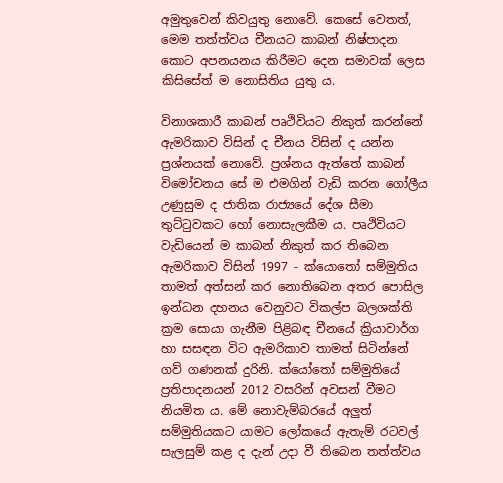අමුතුවෙන් කිවයුතු නොවේ. කෙසේ වෙතත්, මෙම තත්ත්වය චීනයට කාබන් නිෂ්පාදන කොට අපනයනය කිරීමට දෙන සමාවක්‌ ලෙස කිසිසේත් ම නොසිතිය යුතු ය.

විනාශකාරී කාබන් පෘථිවියට නිකුත් කරන්නේ ඇමරිකාව විසින් ද චීනය විසින් ද යන්න ප්‍රශ්නයක්‌ නොවේ. ප්‍රශ්නය ඇත්තේ කාබන් විමෝචනය සේ ම එමගින් වැඩි කරන ගෝලීය උණුසුම ද ජාතික රාජ්‍යයේ දේශ සීමා තුට්‌ටුවකට හෝ නොසැලකීම ය. පෘථිවියට වැඩියෙන් ම කාබන් නිකුත් කර තිබෙන ඇමරිකාව විසින් 1997 - ක්‌යොතෝ සම්මුතිය තාමත් අත්සන් කර නොතිබෙන අතර පොසිල ඉන්ධන දහනය වෙනුවට විකල්ප බලශක්‌ති ක්‍රම සොයා ගැනීම පිළිබඳ චීනයේ ක්‍රියාවාර්ග හා සසඳන විට ඇමරිකාව තාමත් සිටින්නේ ගව් ගණනක්‌ දුරිනි. ක්‌යෝතෝ සම්මුතියේ ප්‍රතිපාදනයන් 2012 වසරින් අවසන් වීමට නියමිත ය. මේ නොවැම්බරයේ අලුත් සම්මුතියකට යාමට ලෝකයේ ඇතැම් රටවල් සැලසුම් කළ ද දැන් උදා වී තිබෙන තත්ත්වය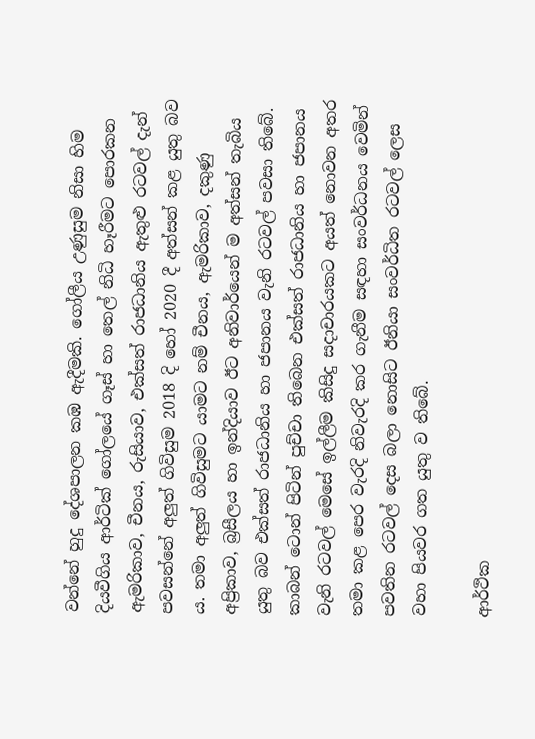වන්නේ හුදු දේශපාලන කඹ ඇදීමකි. ගෝලීය උණුසුම නිසා හිම දියවීගිය ආර්ටික්‌ ගෝලයේ ගෑස්‌ හා තෙල් නිධි හෑරීමට පොරකන ඇමරිකාව, චීනය, රුසියාව, එක්‌සත් රාජධානිය ඇතුළු රටවල් දැන් පවසන්නේ අලුත් ගිවිසුම 2018 දි හෝ 2020 දී අත්සන් කළ යුතු බව ය. තමා අලුත් ගිවිසුමට යාමට නම් චීනය, ඇමරිකාව, දකුණු අප්‍රිකාව, බ්‍රසීලය හා ඉන්දියාව ඊට අනිවාර්යෙන් ම අත්සන් තැබිය යුතු බව එක්‌සත් රාජධානිය හා ජපානය වැනි රටවල් පවසා තිබේ. කාබන් ටොන් පිටින් පුච්චා තිබෙන එක්‌සත් රාජධානිය හා ජපානය වැනි රටවල් මෙසේ ඉල්ලීම කිසිදු සදාචාරයකට අයත් නොවන අතර තමා කළ පෙර වැරදි නිවැරදි කර ගැනීම සඳහා සංවර්ධනය වෙමින් පවතින රටවල් දෙස බලා නොසිට ඊනියා සංවර්ධිත රටවල් ලෙස වහා පියවර ගත යුතු ව තිබේ.

ආර්ථික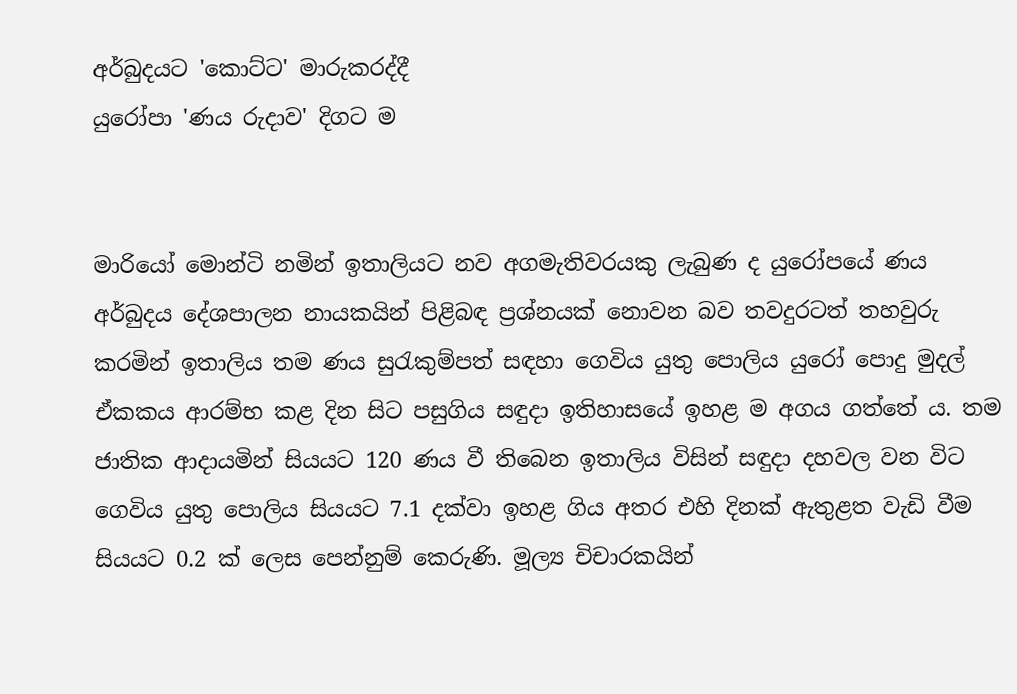අර්බුදයට 'කොට්‌ට' මාරුකරද්දී
යුරෝපා 'ණය රුදාව' දිගට ම


මාරියෝ මොන්ටි නමින් ඉතාලියට නව අගමැතිවරයකු ලැබුණ ද යුරෝපයේ ණය අර්බුදය දේශපාලන නායකයින් පිළිබඳ ප්‍රශ්නයක්‌ නොවන බව තවදුරටත් තහවුරු කරමින් ඉතාලිය තම ණය සුරැකුම්පත් සඳහා ගෙවිය යුතු පොලිය යුරෝ පොදු මුදල් ඒකකය ආරම්භ කළ දින සිට පසුගිය සඳුදා ඉතිහාසයේ ඉහළ ම අගය ගත්තේ ය. තම ජාතික ආදායමින් සියයට 120 ණය වී තිබෙන ඉතාලිය විසින් සඳුදා දහවල වන විට ගෙවිය යුතු පොලිය සියයට 7.1 දක්‌වා ඉහළ ගිය අතර එහි දිනක්‌ ඇතුළත වැඩි වීම සියයට 0.2 ක්‌ ලෙස පෙන්නුම් කෙරුණි. මූල්‍ය චිචාරකයින්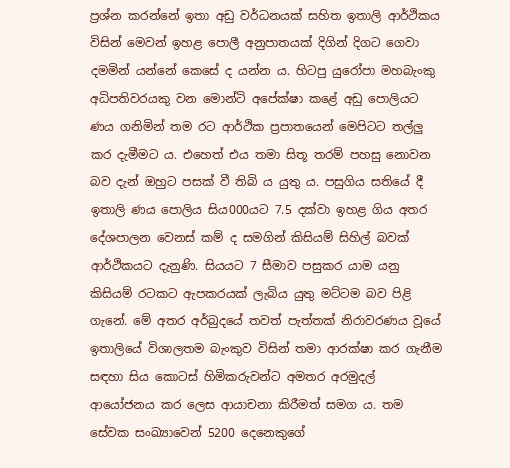ප්‍රශ්න කරන්නේ ඉතා අඩු වර්ධනයක්‌ සහිත ඉතාලි ආර්ථිකය විසින් මෙවන් ඉහළ පොලී අනුපාතයක්‌ දිගින් දිගට ගෙවා දමමින් යන්නේ කෙසේ ද යන්න ය. හිටපු යුරෝපා මහබැංකු අධිපතිවරයකු වන මොන්ටි අපේක්‌ෂා කළේ අඩු පොලියට ණය ගනිමින් තම රට ආර්ථික ප්‍රපාතයෙන් මෙපිටට තල්ලු කර දැමීමට ය. එහෙත් එය තමා සිතූ තරම් පහසු නොවන බව දැන් ඔහුට පසක්‌ වී තිබි ය යුතු ය. පසුගිය සතියේ දී ඉතාලි ණය පොලිය සිය000යට 7.5 දක්‌වා ඉහළ ගිය අතර දේශපාලන වෙනස්‌ කම් ද සමගින් කිසියම් සිහිල් බවක්‌ ආර්ථිකයට දැනුණි. සියයට 7 සීමාව පසුකර යාම යනු කිසියම් රටකට ඇපකරයක්‌ ලැබිය යුතු මට්‌ටම බව පිළි ගැනේ. මේ අතර අර්බුදයේ තවත් පැත්තක්‌ නිරාවරණය වූයේ ඉතාලියේ විශාලතම බැංකුව විසින් තමා ආරක්‌ෂා කර ගැනීම සඳහා සිය කොටස්‌ හිමිකරුවන්ට අමතර අරමුදල් ආයෝජනය කර ලෙස ආයාචනා කිරීමත් සමග ය. තම සේවක සංඛ්‍යාවෙන් 5200 දෙනෙකුගේ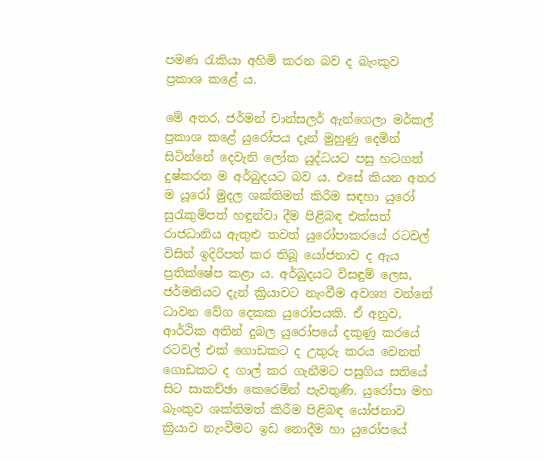පමණ රැකියා අහිමි කරන බව ද බැංකුව ප්‍රකාශ කළේ ය.

මේ අතර, ජර්මන් චාන්සලර් ඇන්ගෙලා මර්කල් ප්‍රකාශ කළේ යුරෝපය දැන් මුහුණු දෙමින් සිටින්නේ දෙවැනි ලෝක යුද්ධයට පසු හටගත් දුෂ්කරත ම අර්බුදයට බව ය. එසේ කියන අතර ම යූරෝ මුදල ශක්‌තිමත් කිරීම සඳහා යුරෝ සුරැකුම්පත් හඳුන්වා දීම පිළිබඳ එක්‌සත් රාජධානිය ඇතුළු තවත් යුරෝපාකරයේ රටවල් විසින් ඉදිරිපත් කර තිබූ යෝජනාව ද ඇය ප්‍රතික්‌ෂේප කළා ය. අර්බුදයට විසඳුම් ලෙස, ජර්මනියට දැන් ක්‍රියාවට නැංවීම අවශ්‍ය වන්නේ ධාවන වේග දෙකක යුරෝපයකි. ඒ අනුව, ආර්ථික අතින් දුබල යුරෝපයේ දකුණු කරයේ රටවල් එක්‌ ගොඩකට ද උතුරු කරය වෙනත් ගොඩකට ද ගාල් කර ගැනීමට පසුගිය සතියේ සිට සාකච්ඡා කෙරෙමින් පැවතුණි. යුරෝපා මහ බැංකුව ශක්‌තිමත් කිරීම පිළිබඳ යෝජනාව ක්‍රියාව නැංවීමට ඉඩ නොදීම හා යුරෝපයේ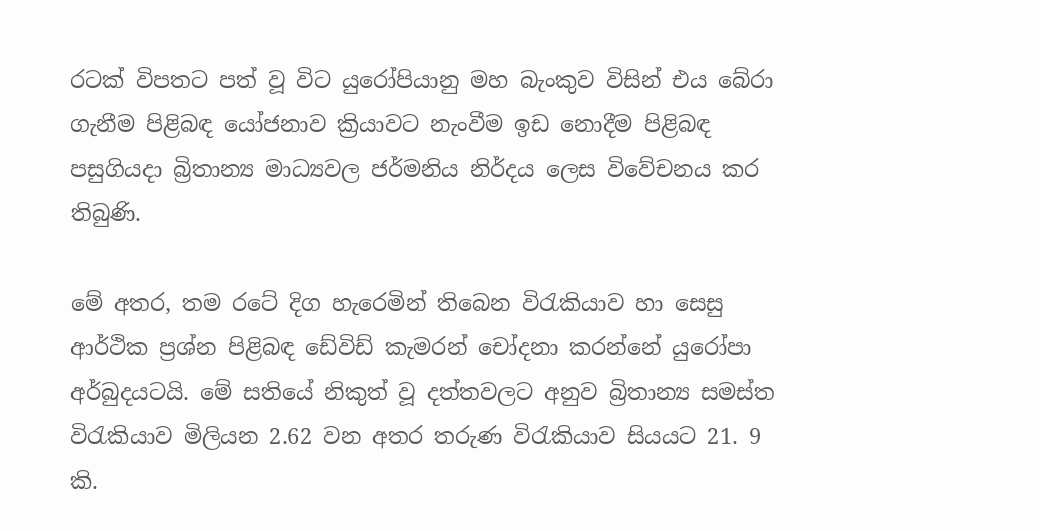රටක්‌ විපතට පත් වූ විට යුරෝපියානු මහ බැංකුව විසින් එය බේරා ගැනීම පිළිබඳ යෝජනාව ක්‍රියාවට නැංවීම ඉඩ නොදීම පිළිබඳ පසුගියදා බ්‍රිතාන්‍ය මාධ්‍යවල ජර්මනිය නිර්දය ලෙස විවේචනය කර තිබුණි.

මේ අතර, තම රටේ දිග හැරෙමින් තිබෙන විරැකියාව හා සෙසු ආර්ථික ප්‍රශ්න පිළිබඳ ඩේවිඩ් කැමරන් චෝදනා කරන්නේ යුරෝපා අර්බුදයටයි. මේ සතියේ නිකුත් වූ දත්තවලට අනුව බ්‍රිතාන්‍ය සමස්‌ත විරැකියාව මිලියන 2.62 වන අතර තරුණ විරැකියාව සියයට 21. 9 කි.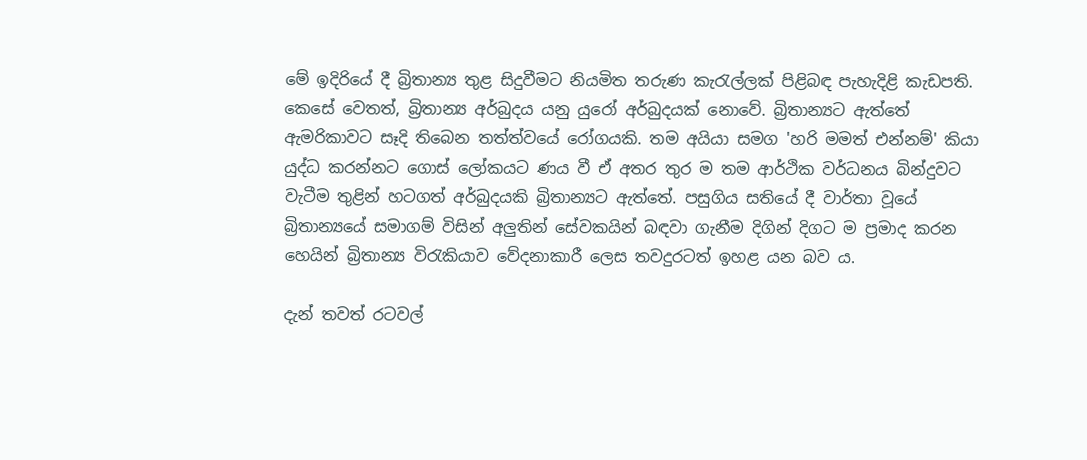මේ ඉදිරියේ දී බ්‍රිතාන්‍ය තුළ සිදුවීමට නියමිත තරුණ කැරැල්ලක්‌ පිළිබඳ පැහැදිළි කැඩපති. කෙසේ වෙතත්, බ්‍රිතාන්‍ය අර්බුදය යනු යුරෝ අර්බුදයක්‌ නොවේ. බ්‍රිතාන්‍යට ඇත්තේ ඇමරිකාවට සෑදි තිබෙන තත්ත්වයේ රෝගයකි. තම අයියා සමග 'හරි මමත් එන්නම්' කියා යුද්ධ කරන්නට ගොස්‌ ලෝකයට ණය වී ඒ අතර තුර ම තම ආර්ථික වර්ධනය බින්දුවට වැටීම තුළින් හටගත් අර්බුදයකි බ්‍රිතාන්‍යට ඇත්තේ. පසුගිය සතියේ දී වාර්තා වූයේ බ්‍රිතාන්‍යයේ සමාගම් විසින් අලුතින් සේවකයින් බඳවා ගැනීම දිගින් දිගට ම ප්‍රමාද කරන හෙයින් බ්‍රිතාන්‍ය විරැකියාව වේදනාකාරී ලෙස තවදුරටත් ඉහළ යන බව ය.

දැන් තවත් රටවල්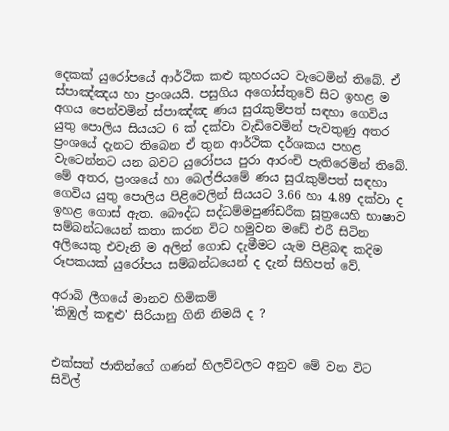දෙකක්‌ යුරෝපයේ ආර්ථික කළු කුහරයට වැටෙමින් තිබේ. ඒ ස්‌පාඤ්ඤය හා ප්‍රංශයයි. පසුගිය අගෝස්‌තුවේ සිට ඉහළ ම අගය පෙන්වමින් ස්‌පාඤ්ඤ ණය සුරැකුම්පත් සඳහා ගෙවිය යුතු පොලිය සියයට 6 ක්‌ දක්‌වා වැඩිවෙමින් පැවතුණු අතර ප්‍රංශයේ දැනට තිබෙන ඒ තුන ආර්ථික දර්ශකය පහළ වැටෙන්නට යන බවට යුරෝපය පුරා ආරංචි පැතිරෙමින් තිබේ. මේ අතර, ප්‍රංශයේ හා බෙල්ජියමේ ණය සුරැකුම්පත් සඳහා ගෙවිය යුතු පොලිය පිළිවෙලින් සියයට 3.66 හා 4.89 දක්‌වා ද ඉහළ ගොස්‌ ඇත. බෞද්ධ සද්ධම්මපුණ්‌ඩරීක සූත්‍රයෙහි භාෂාව සම්බන්ධයෙන් කතා කරන විට හමුවන මඩේ එරී සිටින අලියෙකු එවැනි ම අලින් ගොඩ දැමීමට යැම පිළිබඳ කදිම රූපකයක්‌ යුරෝපය සම්බන්ධයෙන් ද දැන් සිහිපත් වේ.

අරාබි ලීගයේ මානව හිමිකම්
'කිඹුල් කඳුළු' සිරියානු ගිනි නිමයි ද ?


එක්‌සත් ජාතින්ගේ ගණන් හිලව්වලට අනුව මේ වන විට සිවිල්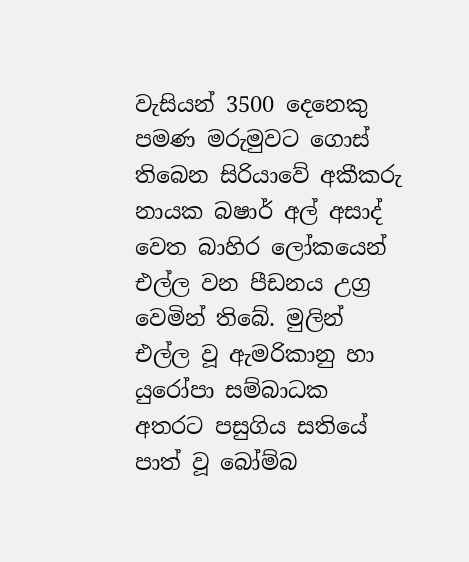වැසියන් 3500 දෙනෙකු පමණ මරුමුවට ගොස්‌ තිබෙන සිරියාවේ අකීකරු නායක බෂාර් අල් අසාද් වෙත බාහිර ලෝකයෙන් එල්ල වන පීඩනය උග්‍ර වෙමින් තිබේ. මුලින් එල්ල වූ ඇමරිකානු හා යුරෝපා සම්බාධක අතරට පසුගිය සතියේ පාත් වූ බෝම්බ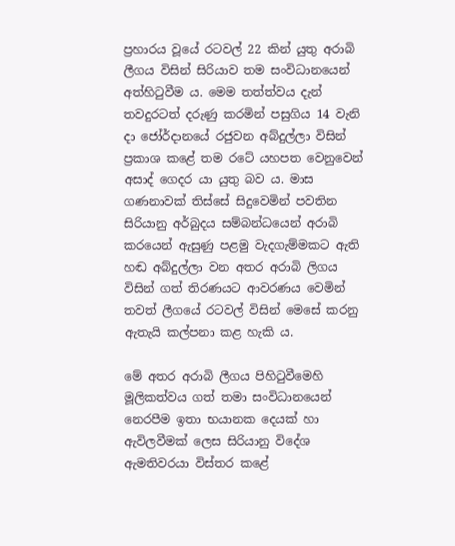ප්‍රහාරය වූයේ රටවල් 22 කින් යුතු අරාබි ලීගය විසින් සිරියාව තම සංවිධානයෙන් අත්හිටුවීම ය. මෙම තත්ත්වය දැන් තවදුරටත් දරුණු කරමින් පසුගිය 14 වැනි දා ජෝර්දානයේ රජුවන අබ්දුල්ලා විසින් ප්‍රකාශ කළේ තම රටේ යහපත වෙනුවෙන් අසාද් ගෙදර යා යුතු බව ය. මාස ගණනාවක්‌ තිස්‌සේ සිදුවෙමින් පවතින සිරියානු අර්බුදය සම්බන්ධයෙන් අරාබි කරයෙන් ඇසුණු පළමු වැදගැම්මකට ඇති හඬ අබ්දුල්ලා වන අතර අරාබි ලිගය විසින් ගත් තිරණයට ආවරණය වෙමින් තවත් ලීගයේ රටවල් විසින් මෙසේ කරනු ඇතැයි කල්පනා කළ හැකි ය.

මේ අතර අරාබි ලීගය පිහිටුවීමෙහි මූලිකත්වය ගත් තමා සංවිධානයෙන් නෙරපීම ඉතා භයානක දෙයක්‌ හා ඇවිලවීමක්‌ ලෙස සිරියානු විදේශ ඇමතිවරයා විස්‌තර කළේ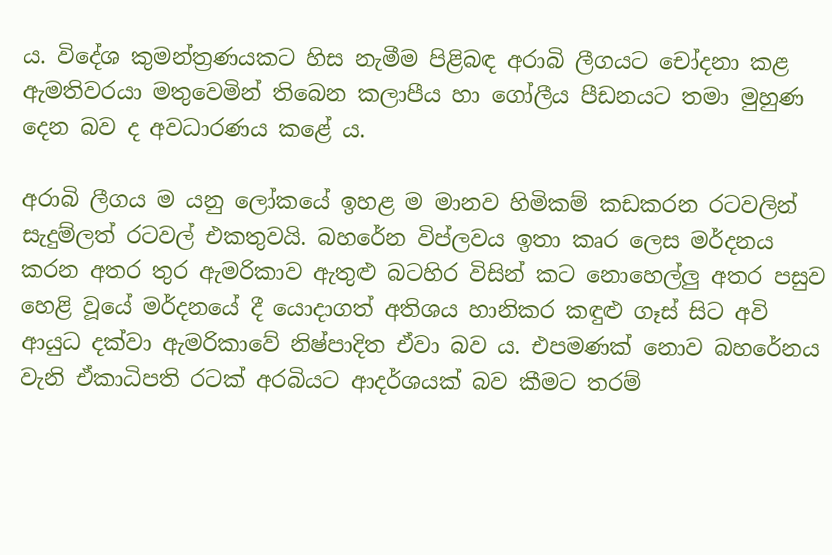ය. විදේශ කුමන්ත්‍රණයකට හිස නැමීම පිළිබඳ අරාබි ලීගයට චෝදනා කළ ඇමතිවරයා මතුවෙමින් තිබෙන කලාපීය හා ගෝලීය පීඩනයට තමා මුහුණ දෙන බව ද අවධාරණය කළේ ය.

අරාබි ලීගය ම යනු ලෝකයේ ඉහළ ම මානව හිමිකම් කඩකරන රටවලින් සැදුම්ලත් රටවල් එකතුවයි. බහරේන විප්ලවය ඉතා කෘර ලෙස මර්දනය කරන අතර තුර ඇමරිකාව ඇතුළු බටහිර විසින් කට නොහෙල්ලු අතර පසුව හෙළි වූයේ මර්දනයේ දී යොදාගත් අතිශය හානිකර කඳුළු ගෑස්‌ සිට අවි ආයුධ දක්‌වා ඇමරිකාවේ නිෂ්පාදිත ඒවා බව ය. එපමණක්‌ නොව බහරේනය වැනි ඒකාධිපති රටක්‌ අරබියට ආදර්ශයක්‌ බව කීමට තරම්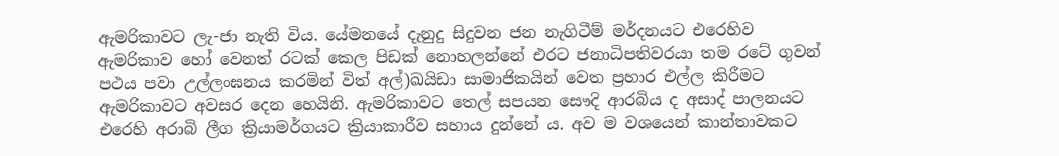ඇමරිකාවට ලැ-ජා නැති විය. යේමනයේ දැනුදු සිදුවන ජන නැගිටීම් මර්දනයට එරෙහිව ඇමරිකාව හෝ වෙනත් රටක්‌ කෙල පිඩක්‌ නොහලන්නේ එරට ජනාධිපතිවරයා තම රටේ ගුවන් පථය පවා උල්ලංඝනය කරමින් විත් අල්)ඛයිඩා සාමාජිකයින් වෙත ප්‍රහාර එල්ල කිරීමට ඇමරිකාවට අවසර දෙන හෙයිනි. ඇමරිකාවට තෙල් සපයන සෞදි ආරබිය ද අසාද් පාලනයට එරෙහි අරාබි ලීග ක්‍රියාමර්ගයට ක්‍රියාකාරීව සහාය දුන්නේ ය. අව ම වශයෙන් කාන්තාවකට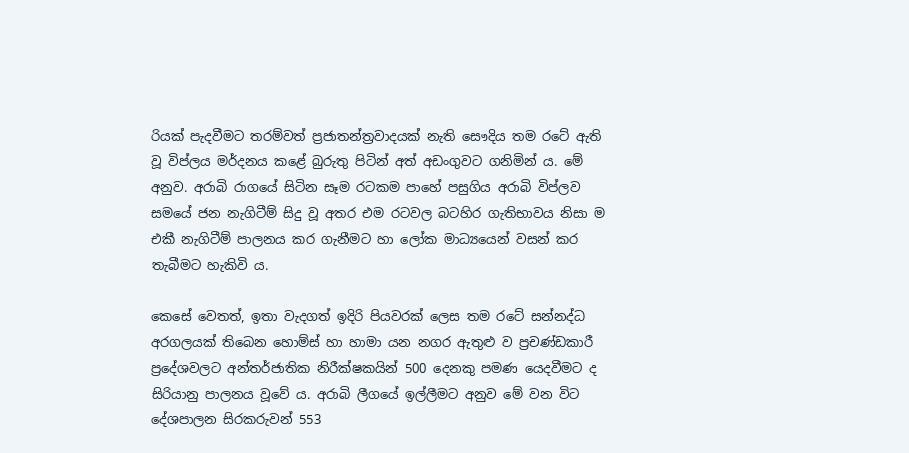රියක්‌ පැදවීමට තරම්වත් ප්‍රජාතන්ත්‍රවාදයක්‌ නැති සෞදිය තම රටේ ඇති වූ විප්ලය මර්දනය කළේ බුරුතු පිටින් අත් අඩංගුවට ගනිමින් ය. මේ අනුව. අරාබි රාගයේ සිටින සෑම රටකම පාහේ පසුගිය අරාබි විප්ලව සමයේ ජන නැගිටීම් සිදු වූ අතර එම රටවල බටහිර ගැතිභාවය නිසා ම එකී නැගිටීම් පාලනය කර ගැනීමට හා ලෝක මාධ්‍යයෙන් වසන් කර තැබීමට හැකිවි ය.

කෙසේ වෙතත්, ඉතා වැදගත් ඉදිරි පියවරක්‌ ලෙස තම රටේ සන්නද්ධ අරගලයක්‌ තිබෙන හොම්ස්‌ හා හාමා යන නගර ඇතුළු ව ප්‍රචණ්‌ඩකාරී ප්‍රදේශවලට අන්තර්ජාතික නිරීක්‌ෂකයින් 500 දෙනකු පමණ යෙදවීමට ද සිරියානු පාලනය වූවේ ය. අරාබි ලීගයේ ඉල්ලීමට අනුව මේ වන විට දේශපාලන සිරකරුවන් 553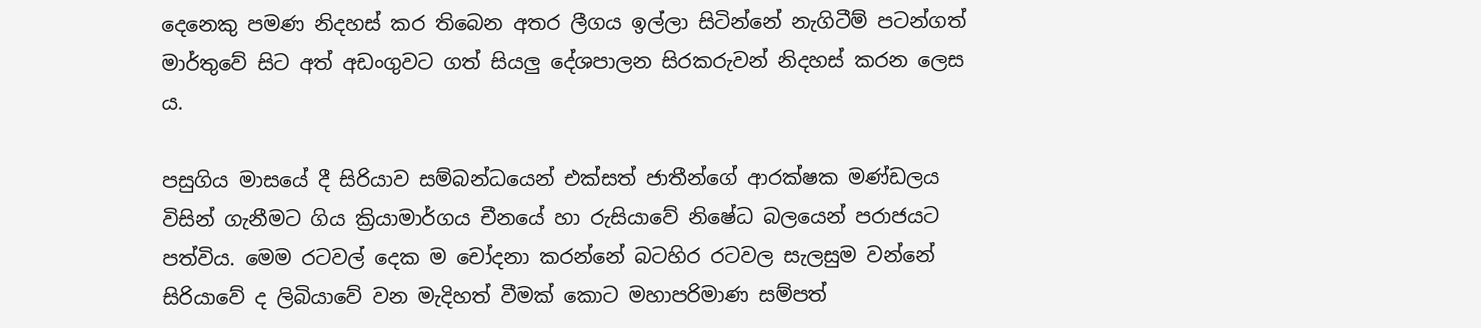දෙනෙකු පමණ නිදහස්‌ කර තිබෙන අතර ලීගය ඉල්ලා සිටින්නේ නැගිටීම් පටන්ගත් මාර්තුවේ සිට අත් අඩංගුවට ගත් සියලු දේශපාලන සිරකරුවන් නිදහස්‌ කරන ලෙස ය.

පසුගිය මාසයේ දී සිරියාව සම්බන්ධයෙන් එක්‌සත් ජාතීන්ගේ ආරක්‌ෂක මණ්‌ඩලය විසින් ගැනීමට ගිය ක්‍රියාමාර්ගය චීනයේ හා රුසියාවේ නිෂේධ බලයෙන් පරාජයට පත්විය. මෙම රටවල් දෙක ම චෝදනා කරන්නේ බටහිර රටවල සැලසුම වන්නේ සිරියාවේ ද ලිබියාවේ වන මැදිහත් වීමක්‌ කොට මහාපරිමාණ සම්පත්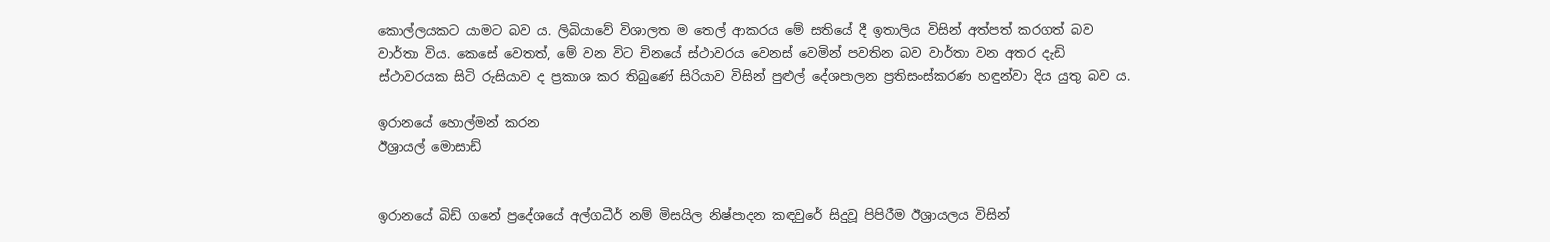කොල්ලයකට යාමට බව ය. ලිබියාවේ විශාලත ම තෙල් ආකරය මේ සතියේ දී ඉතාලිය විසින් අත්පත් කරගත් බව වාර්තා විය. කෙසේ වෙතත්, මේ වන විට චිනයේ ස්‌ථාවරය වෙනස්‌ වෙමින් පවතින බව වාර්තා වන අතර දැඩි ස්‌ථාවරයක සිටි රුසියාව ද ප්‍රකාශ කර තිබුණේ සිරියාව විසින් පුළුල් දේශපාලන ප්‍රතිසංස්‌කරණ හඳුන්වා දිය යුතු බව ය.

ඉරානයේ හොල්මන් කරන
ඊශ්‍රායල් මොසාඩ්


ඉරානයේ බිඩ් ගනේ ප්‍රදේශයේ අල්ගධීර් නම් මිසයිල නිෂ්පාදන කඳවුරේ සිදුවූ පිපිරීම ඊශ්‍රායලය විසින්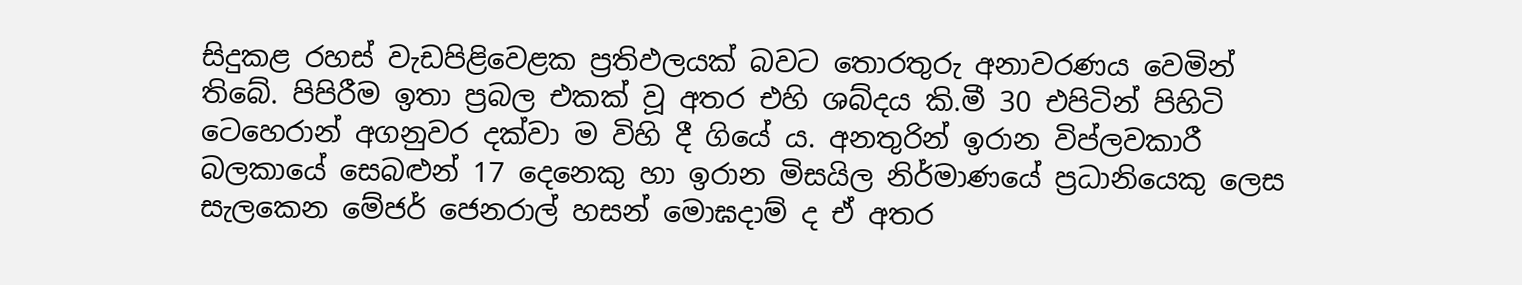සිදුකළ රහස්‌ වැඩපිළිවෙළක ප්‍රතිඵලයක්‌ බවට තොරතුරු අනාවරණය වෙමින් තිබේ. පිපිරීම ඉතා ප්‍රබල එකක්‌ වූ අතර එහි ශබ්දය කි.මී 30 එපිටින් පිහිටි ටෙහෙරාන් අගනුවර දක්‌වා ම විහි දී ගියේ ය. අනතුරින් ඉරාන විප්ලවකාරී බලකායේ සෙබළුන් 17 දෙනෙකු හා ඉරාන මිසයිල නිර්මාණයේ ප්‍රධානියෙකු ලෙස සැලකෙන මේජර් ජෙනරාල් හසන් මොඝදාම් ද ඒ අතර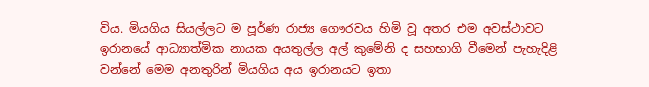විය. මියගිය සියල්ලට ම පූර්ණ රාජ්‍ය ගෞරවය හිමි වූ අතර එම අවස්‌ථාවට ඉරානයේ ආධ්‍යාත්මික නායක අයතුල්ල අල් කුමේනි ද සහභාගි වීමෙන් පැහැදිළි වන්නේ මෙම අනතුරින් මියගිය අය ඉරානයට ඉතා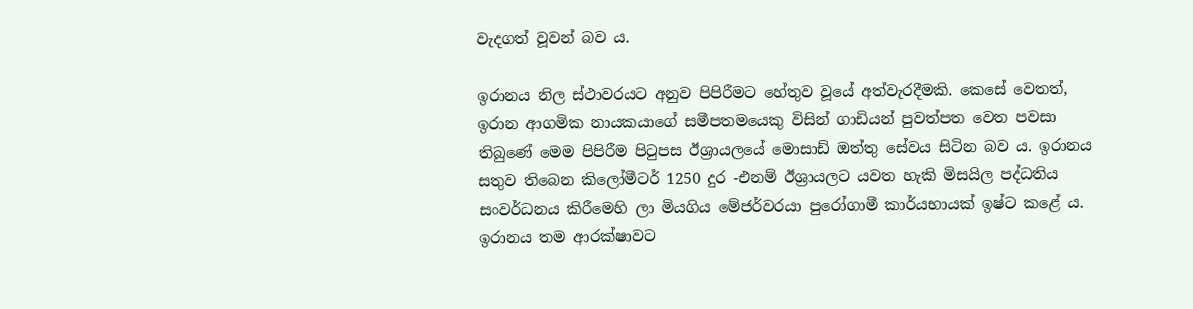වැදගත් වූවන් බව ය.

ඉරානය නිල ස්‌ථාවරයට අනුව පිපිරීමට හේතුව වූයේ අත්වැරදීමකි. කෙසේ වෙතත්, ඉරාන ආගමික නායකයාගේ සමීපතමයෙකු විසින් ගාඩියන් පුවත්පත වෙත පවසා තිබුණේ මෙම පිපිරීම පිටුපස ඊශ්‍රායලයේ මොසාඩ් ඔත්තු සේවය සිටින බව ය. ඉරානය සතුව තිබෙන කිලෝමීටර් 1250 දුර -එනම් ඊශ්‍රායලට යවත හැකි මිසයිල පද්ධතිය සංවර්ධනය කිරීමෙහි ලා මියගිය මේජර්වරයා පුරෝගාමී කාර්යභායක්‌ ඉෂ්ට කළේ ය. ඉරානය තම ආරක්‌ෂාවට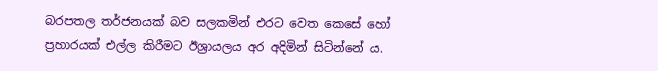බරපතල තර්ජනයක්‌ බව සලකමින් එරට වෙත කෙසේ හෝ ප්‍රහාරයක්‌ එල්ල කිරීමට ඊශ්‍රායලය අර අදිමින් සිටින්නේ ය.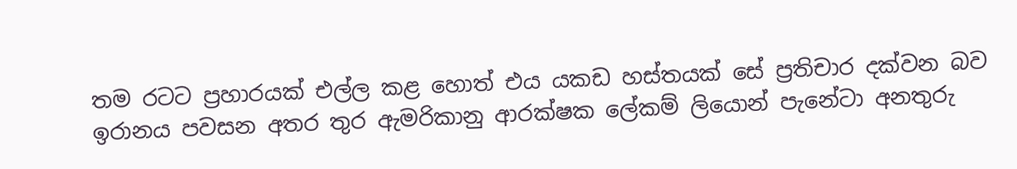තම රටට ප්‍රහාරයක්‌ එල්ල කළ හොත් එය යකඩ හස්‌තයක්‌ සේ ප්‍රතිචාර දක්‌වන බව ඉරානය පවසන අතර තුර ඇමරිකානු ආරක්‌ෂක ලේකම් ලියොන් පැනේටා අනතුරු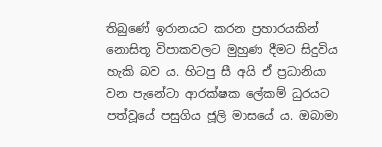තිබුණේ ඉරානයට කරන ප්‍රහාරයකින් නොසිතූ විපාකවලට මුහුණ දීමට සිදුවිය හැකි බව ය. හිටපු සී අයි ඒ ප්‍රධානියා වන පැනේටා ආරක්‌ෂක ලේකම් ධුරයට පත්වූයේ පසුගිය ජූලි මාසයේ ය. ඔබාමා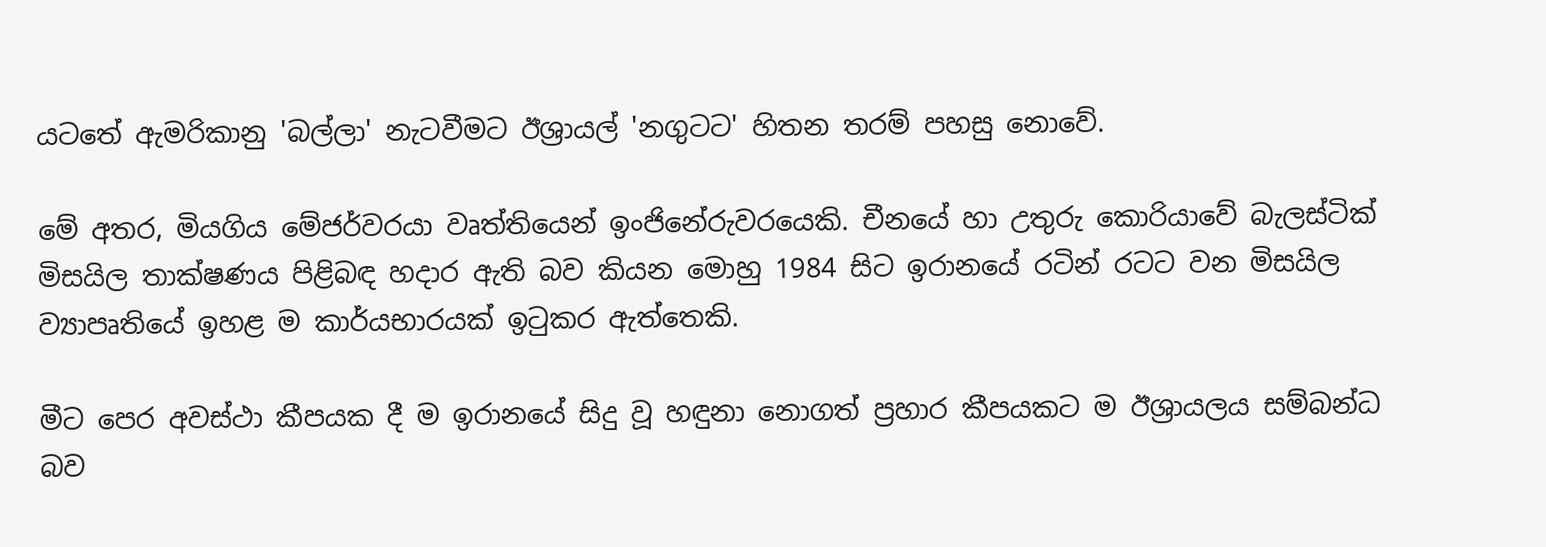යටතේ ඇමරිකානු 'බල්ලා' නැටවීමට ඊශ්‍රායල් 'නගුටට' හිතන තරම් පහසු නොවේ.

මේ අතර, මියගිය මේජර්වරයා වෘත්තියෙන් ඉංජිනේරුවරයෙකි. චීනයේ හා උතුරු කොරියාවේ බැලස්‌ටික්‌ මිසයිල තාක්‌ෂණය පිළිබඳ හදාර ඇති බව කියන මොහු 1984 සිට ඉරානයේ රටින් රටට වන මිසයිල ව්‍යාපෘතියේ ඉහළ ම කාර්යභාරයක්‌ ඉටුකර ඇත්තෙකි.

මීට පෙර අවස්‌ථා කීපයක දී ම ඉරානයේ සිදු වූ හඳුනා නොගත් ප්‍රහාර කීපයකට ම ඊශ්‍රායලය සම්බන්ධ බව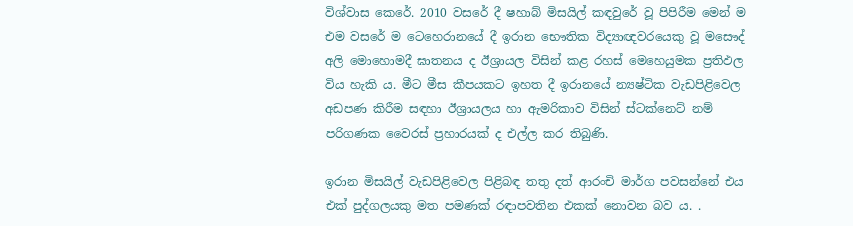විශ්වාස කෙරේ. 2010 වසරේ දී ෂහාබ් මිසයිල් කඳවුරේ වූ පිපිරීම මෙන් ම එම වසරේ ම ටෙහෙරානයේ දී ඉරාන භෞතික විද්‍යාඥවරයෙකු වූ මසෞද් අලි මොහොමදී ඝාතනය ද ඊශ්‍රායල විසින් කළ රහස්‌ මෙහෙයුමක ප්‍රතිඵල විය හැකි ය. මීට මීස කීපයකට ඉහත දී ඉරානයේ න්‍යෂ්ටික වැඩපිළිවෙල අඩපණ කිරීම සඳහා ඊශ්‍රායලය හා ඇමරිකාව විසින් ස්‌ටක්‌නෙට්‌ නම් පරිගණක වෛරස්‌ ප්‍රහාරයක්‌ ද එල්ල කර තිබුණි.

ඉරාන මිසයිල් වැඩපිළිවෙල පිළිබඳ තතු දත් ආරංචි මාර්ග පවසන්නේ එය එක්‌ පුද්ගලයකු මත පමණක්‌ රඳාපවතින එකක්‌ නොවන බව ය. .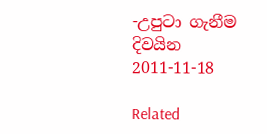-උපුටා ගැනීම
දිවයින
2011-11-18

Related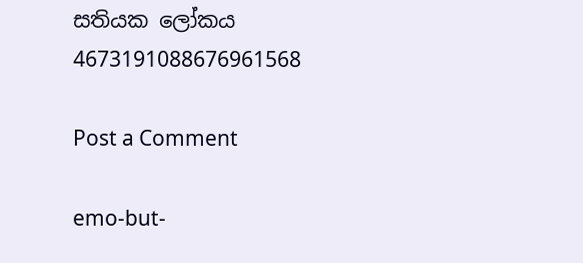සතියක ලෝකය 4673191088676961568

Post a Comment

emo-but-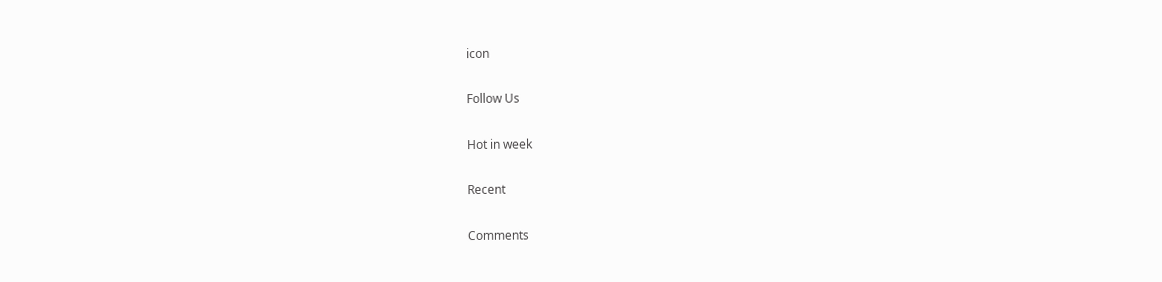icon

Follow Us

Hot in week

Recent

Comments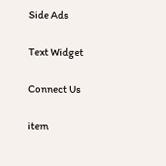Side Ads

Text Widget

Connect Us

item